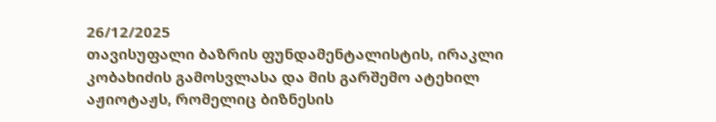26/12/2025
თავისუფალი ბაზრის ფუნდამენტალისტის, ირაკლი კობახიძის გამოსვლასა და მის გარშემო ატეხილ აჟიოტაჟს, რომელიც ბიზნესის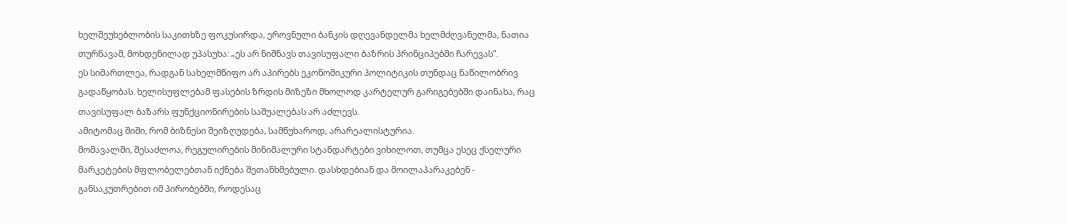ხელშეუხებლობის საკითხზე ფოკუსირდა, ეროვნული ბანკის დღევანდელმა ხელმძღვანელმა, ნათია თურნავამ, მოხდენილად უპასუხა: „ეს არ ნიშნავს თავისუფალი ბაზრის პრინციპებში ჩარევას“.
ეს სიმართლეა, რადგან სახელმწიფო არ აპირებს ეკონომიკური პოლიტიკის თუნდაც ნაწილობრივ გადაწყობას. ხელისუფლებამ ფასების ზრდის მიზეზი მხოლოდ კარტელურ გარიგებებში დაინახა, რაც თავისუფალ ბაზარს ფუნქციონირების საშუალებას არ აძლევს.
ამიტომაც შიში, რომ ბიზნესი შეიზღუდება, სამწუხაროდ, არარეალისტურია.
მომავალში, შესაძლოა, რეგულირების მინიმალური სტანდარტები ვიხილოთ, თუმცა ესეც ქსელური მარკეტების მფლობელებთან იქნება შეთანხმებული. დასხდებიან და მოილაპარაკებენ - განსაკუთრებით იმ პირობებში, როდესაც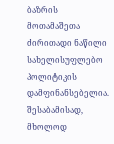ბაზრის მოთამაშეთა ძირითადი ნაწილი სახელისუფლებო პოლიტიკის დამფინანსებელია. შესაბამისად, მხოლოდ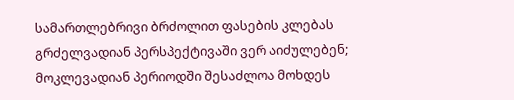სამართლებრივი ბრძოლით ფასების კლებას გრძელვადიან პერსპექტივაში ვერ აიძულებენ; მოკლევადიან პერიოდში შესაძლოა მოხდეს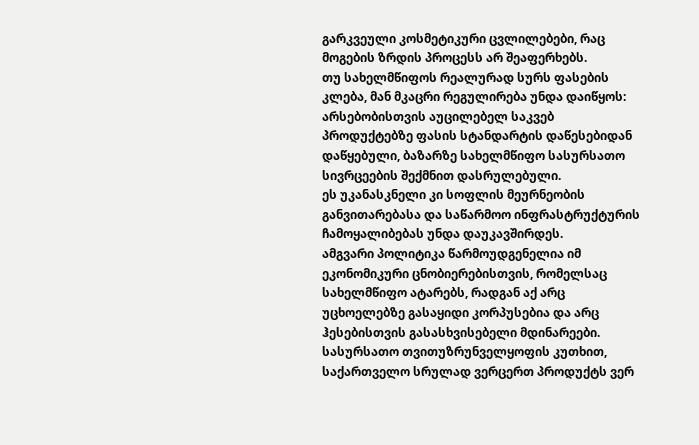გარკვეული კოსმეტიკური ცვლილებები, რაც მოგების ზრდის პროცესს არ შეაფერხებს.
თუ სახელმწიფოს რეალურად სურს ფასების კლება, მან მკაცრი რეგულირება უნდა დაიწყოს: არსებობისთვის აუცილებელ საკვებ პროდუქტებზე ფასის სტანდარტის დაწესებიდან დაწყებული, ბაზარზე სახელმწიფო სასურსათო სივრცეების შექმნით დასრულებული.
ეს უკანასკნელი კი სოფლის მეურნეობის განვითარებასა და საწარმოო ინფრასტრუქტურის ჩამოყალიბებას უნდა დაუკავშირდეს.
ამგვარი პოლიტიკა წარმოუდგენელია იმ ეკონომიკური ცნობიერებისთვის, რომელსაც სახელმწიფო ატარებს, რადგან აქ არც უცხოელებზე გასაყიდი კორპუსებია და არც ჰესებისთვის გასასხვისებელი მდინარეები.
სასურსათო თვითუზრუნველყოფის კუთხით, საქართველო სრულად ვერცერთ პროდუქტს ვერ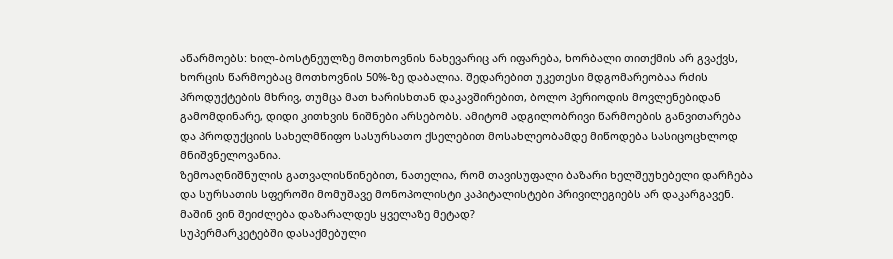აწარმოებს: ხილ-ბოსტნეულზე მოთხოვნის ნახევარიც არ იფარება, ხორბალი თითქმის არ გვაქვს, ხორცის წარმოებაც მოთხოვნის 50%-ზე დაბალია. შედარებით უკეთესი მდგომარეობაა რძის პროდუქტების მხრივ, თუმცა მათ ხარისხთან დაკავშირებით, ბოლო პერიოდის მოვლენებიდან გამომდინარე, დიდი კითხვის ნიშნები არსებობს. ამიტომ ადგილობრივი წარმოების განვითარება და პროდუქციის სახელმწიფო სასურსათო ქსელებით მოსახლეობამდე მიწოდება სასიცოცხლოდ მნიშვნელოვანია.
ზემოაღნიშნულის გათვალისწინებით, ნათელია, რომ თავისუფალი ბაზარი ხელშეუხებელი დარჩება და სურსათის სფეროში მომუშავე მონოპოლისტი კაპიტალისტები პრივილეგიებს არ დაკარგავენ. მაშინ ვინ შეიძლება დაზარალდეს ყველაზე მეტად?
სუპერმარკეტებში დასაქმებული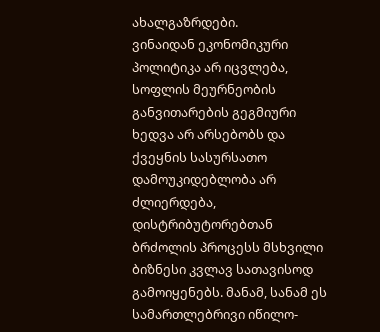ახალგაზრდები.
ვინაიდან ეკონომიკური პოლიტიკა არ იცვლება, სოფლის მეურნეობის განვითარების გეგმიური ხედვა არ არსებობს და ქვეყნის სასურსათო დამოუკიდებლობა არ ძლიერდება, დისტრიბუტორებთან ბრძოლის პროცესს მსხვილი ბიზნესი კვლავ სათავისოდ გამოიყენებს. მანამ, სანამ ეს სამართლებრივი იწილო-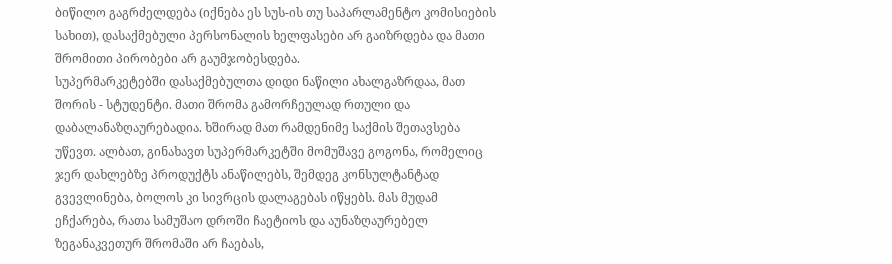ბიწილო გაგრძელდება (იქნება ეს სუს-ის თუ საპარლამენტო კომისიების სახით), დასაქმებული პერსონალის ხელფასები არ გაიზრდება და მათი შრომითი პირობები არ გაუმჯობესდება.
სუპერმარკეტებში დასაქმებულთა დიდი ნაწილი ახალგაზრდაა, მათ შორის - სტუდენტი. მათი შრომა გამორჩეულად რთული და დაბალანაზღაურებადია. ხშირად მათ რამდენიმე საქმის შეთავსება უწევთ. ალბათ, გინახავთ სუპერმარკეტში მომუშავე გოგონა, რომელიც ჯერ დახლებზე პროდუქტს ანაწილებს, შემდეგ კონსულტანტად გვევლინება, ბოლოს კი სივრცის დალაგებას იწყებს. მას მუდამ ეჩქარება, რათა სამუშაო დროში ჩაეტიოს და აუნაზღაურებელ ზეგანაკვეთურ შრომაში არ ჩაებას,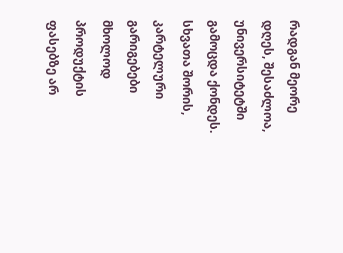რადგან მეორე დღეს, შესაძლოა, უნივერსიტეტში გამოცდა ქონდეს.
სხვათა შორის, კარტელური გარიგებები მხოლოდ პროდუქტის ფასებზე არ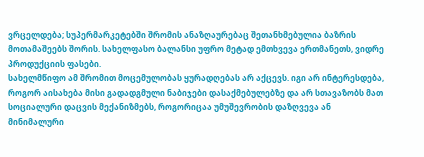ვრცელდება; სუპერმარკეტებში შრომის ანაზღაურებაც შეთანხმებულია ბაზრის მოთამაშეებს შორის. სახელფასო ბალანსი უფრო მეტად ემთხვევა ერთმანეთს, ვიდრე პროდუქციის ფასები.
სახელმწიფო ამ შრომით მოცემულობას ყურადღებას არ აქცევს. იგი არ ინტერესდება, როგორ აისახება მისი გადადგმული ნაბიჯები დასაქმებულებზე და არ სთავაზობს მათ სოციალური დაცვის მექანიზმებს, როგორიცაა უმუშევრობის დაზღვევა ან მინიმალური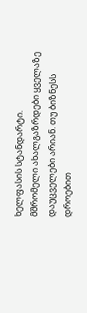ხელფასის სტანდარტი.
მშრომელი ახალგაზრდები ყველაზე დაუცველები არიან. თუ ბიზნესს დროებით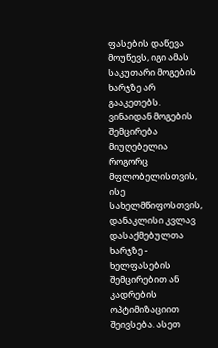ფასების დაწევა მოუწევს, იგი ამას საკუთარი მოგების ხარჯზე არ გააკეთებს. ვინაიდან მოგების შემცირება მიუღებელია როგორც მფლობელისთვის, ისე სახელმწიფოსთვის, დანაკლისი კვლავ დასაქმებულთა ხარჯზე - ხელფასების შემცირებით ან კადრების ოპტიმიზაციით შეივსება. ასეთ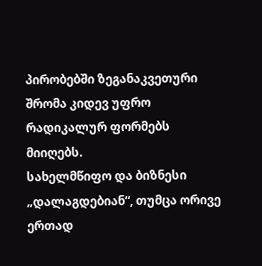პირობებში ზეგანაკვეთური შრომა კიდევ უფრო რადიკალურ ფორმებს მიიღებს.
სახელმწიფო და ბიზნესი „დალაგდებიან“, თუმცა ორივე ერთად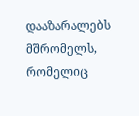დააზარალებს მშრომელს, რომელიც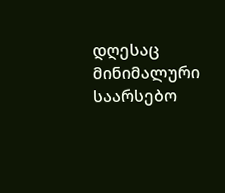დღესაც მინიმალური საარსებო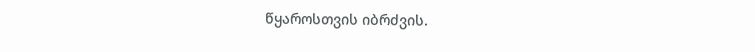წყაროსთვის იბრძვის.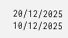20/12/2025
10/12/2025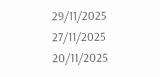29/11/2025
27/11/2025
20/11/2025